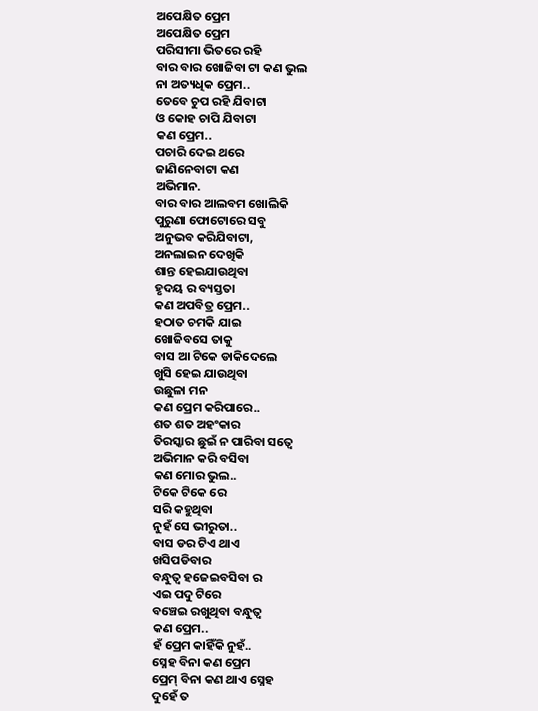ଅପେକ୍ଷିତ ପ୍ରେମ
ଅପେକ୍ଷିତ ପ୍ରେମ
ପରିସୀମା ଭିତରେ ରହି
ବାର ବାର ଖୋଜିବା ଟା କଣ ଭୁଲ
ନା ଅତ୍ୟଧିକ ପ୍ରେମ..
ତେବେ ଚୁପ ରହି ଯିବାଟା
ଓ କୋହ ଚାପି ଯିବାଟା
କଣ ପ୍ରେମ..
ପଚାରି ଦେଇ ଥରେ
ଜାଣିନେବାଟା କଣ
ଅଭିମାନ.
ବାର ବାର ଆଲବମ ଖୋଲିକି
ପୁରୁଣା ଫୋଟୋରେ ସବୁ
ଅନୁଭବ କରିଯିବାଟା,
ଅନଲାଇନ ଦେଖିକି
ଶାନ୍ତ ହେଇଯାଉଥିବା
ହୃଦୟ ର ବ୍ୟସ୍ତତା
କଣ ଅପବିତ୍ର ପ୍ରେମ..
ହଠାତ ଚମକି ଯାଇ
ଖୋଜିବସେ ତାକୁ
ବାସ ଆ ଟିକେ ଡାକିଦେଲେ
ଖୁସି ହେଇ ଯାଉଥିବା
ଉଛୁଳା ମନ
କଣ ପ୍ରେମ କରିପାରେ..
ଶତ ଶତ ଅହଂକାର
ତିରସ୍କାର ଛୁଇଁ ନ ପାରିବା ସତ୍ବେ
ଅଭିମାନ କରି ବସିବା
କଣ ମୋର ଭୁଲ..
ଟିକେ ଟିକେ ରେ
ସରି କହୁଥିବା
ନୁହଁ ସେ ଭୀରୁତା..
ବାସ ଡର ଟିଏ ଥାଏ
ଖସିପଡିବାର
ବନ୍ଧୁତ୍ଵ ହଜେଇବସିବା ର
ଏଇ ପଦୁ ଟିରେ
ବଞ୍ଚେଇ ରଖୁଥିବା ବନ୍ଧୁତ୍ଵ
କଣ ପ୍ରେମ..
ହଁ ପ୍ରେମ କାହିଁକି ନୁହଁ..
ସ୍ନେହ ବିନା କଣ ପ୍ରେମ
ପ୍ରେମ୍ ବିନା କଣ ଥାଏ ସ୍ନେହ
ଦୁହେଁ ତ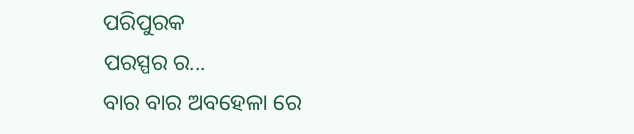ପରିପୁରକ
ପରସ୍ପର ର...
ବାର ବାର ଅବହେଳା ରେ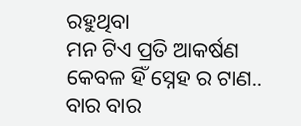ରହୁଥିବା
ମନ ଟିଏ ପ୍ରତି ଆକର୍ଷଣ
କେବଳ ହିଁ ସ୍ନେହ ର ଟାଣ..
ବାର ବାର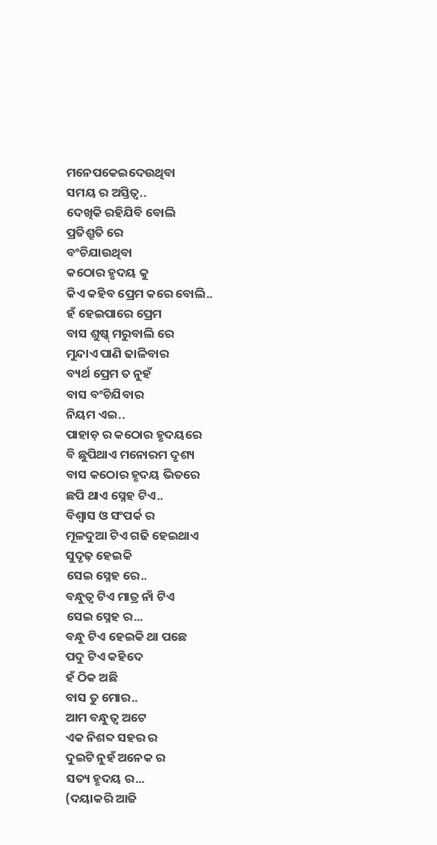ମନେପକେଇଦେଉଥିବା
ସମୟ ର ଅସ୍ତିତ୍ବ..
ଦେଖିକି ରହିଯିବି ବୋଲି
ପ୍ରତିଶ୍ରୁତି ରେ
ବଂଚିଯାଉଥିବା
କଠୋର ହୃଦୟ କୁ
କିଏ କହିବ ପ୍ରେମ କରେ ବୋଲି..
ହଁ ହେଇପାରେ ପ୍ରେମ
ବାସ ଶୁଷ୍କ୍ ମରୁବାଲି ରେ
ମୁନ୍ଦାଏ ପାଣି ଢାଳିବାର
ବ୍ୟର୍ଥ ପ୍ରେମ ତ ନୁହଁ
ବାସ ବଂଚିଯିବାର
ନିୟମ ଏଇ..
ପାହାଡ଼ ର କଠୋର ହୃଦୟରେ
ବି ଛୁପିଥାଏ ମନୋରମ ଦୃଶ୍ୟ
ବାସ କଠୋର ହୃଦୟ ଭିତରେ
ଛପି ଥାଏ ସ୍ନେହ ଟିଏ..
ବିଶ୍ଵାସ ଓ ସଂପର୍କ ର
ମୂଳଦୁଆ ଟିଏ ଗଢି ହେଇଥାଏ
ସୁଦୃଢ଼ ହେଇକି
ସେଇ ସ୍ନେହ ରେ..
ବନ୍ଧୁତ୍ଵ ଟିଏ ମାତ୍ର ନାଁ ଟିଏ
ସେଇ ସ୍ନେହ ର...
ବନ୍ଧୁ ଟିଏ ହେଇକି ଥା ପଛେ
ପଦୁ ଟିଏ କହିଦେ
ହଁ ଠିକ ଅଛି
ବାସ ତୁ ମୋର..
ଆମ ବନ୍ଧୁତ୍ଵ ଅଟେ
ଏକ ନିଶବ୍ଦ ସହର ର
ଦୁଇଟି ନୁହଁ ଅନେକ ର
ସତ୍ୟ ହୃଦୟ ର...
(ଦୟାକରି ଆଜି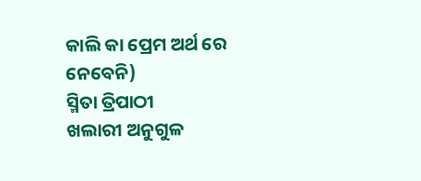କାଲି କା ପ୍ରେମ ଅର୍ଥ ରେ ନେବେନି)
ସ୍ମିତା ତ୍ରିପାଠୀ
ଖଲାରୀ ଅନୁଗୁଳ